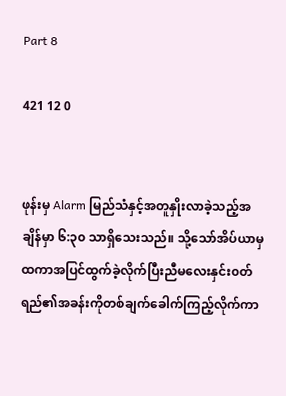Part 8

421 12 0


ဖုန်းမှ Alarm မြည်သံနှင့်အတူနှိုးလာခဲ့သည့်အချိန်မှာ ၆:၃၀ သာရှိသေးသည်။ သို့သော်အိပ်ယာမှထကာအပြင်ထွက်ခဲ့လိုက်ပြီးညီမလေးနှင်း၀တ်ရည်၏အခန်းကိုတစ်ချက်ခေါက်ကြည့်လိုက်ကာ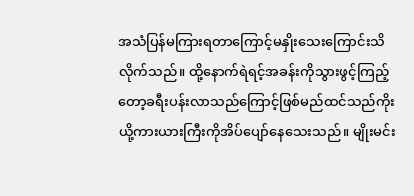အသံပြန်မကြားရတာကြောင့်မနှိုးသေးကြောင်းသိလိုက်သည်။ ထို့နောက်ရဲရင့်အခန်းကိုသွားဖွင့်ကြည့်တော့ခရီးပန်းလာသည်ကြောင့်ဖြစ်မည်ထင်သည်ကိုးယို့ကားယားကြီးကိုအိပ်ပျော်နေသေးသည်။ မျိုးမင်း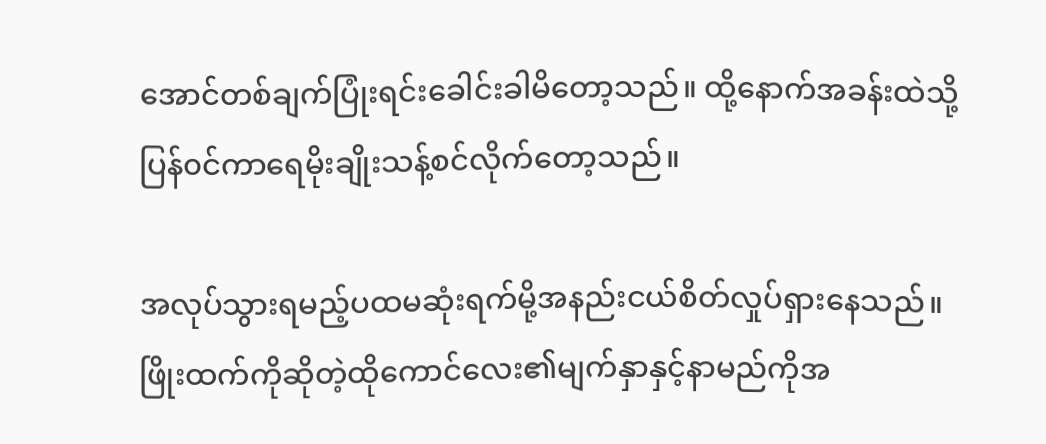အောင်တစ်ချက်ပြုံးရင်းခေါင်းခါမိတော့သည်။ ထို့နောက်အခန်းထဲသို့ပြန်၀င်ကာရေမိုးချိုးသန့်စင်လိုက်တော့သည်။

အလုပ်သွားရမည့်ပထမဆုံးရက်မို့အနည်းငယ်စိတ်လှုပ်ရှားနေသည်။ ဖြိုးထက်ကိုဆိုတဲ့ထိုကောင်လေး၏မျက်နှာနှင့်နာမည်ကိုအ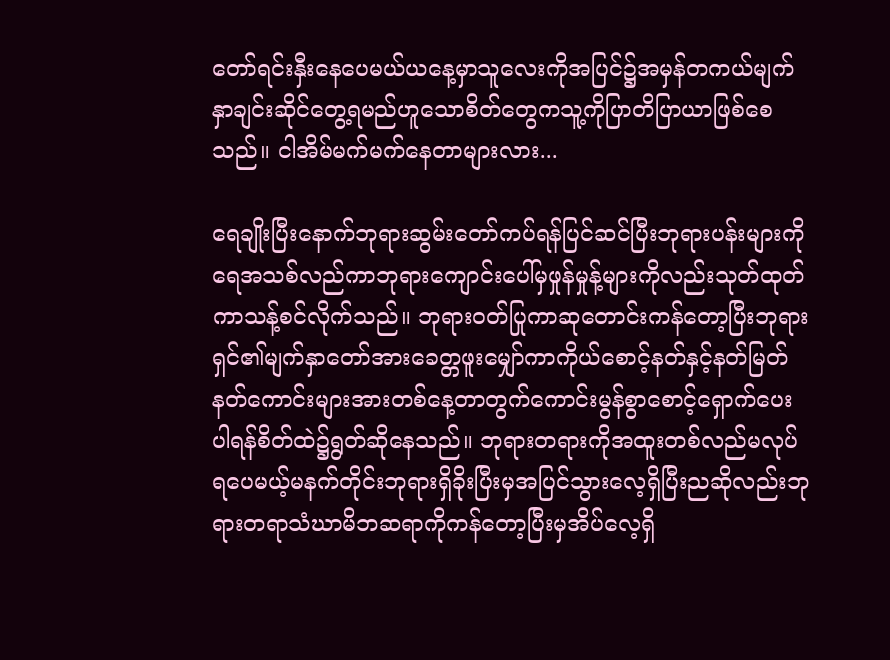တော်ရင်းနှီးနေပေမယ်ယနေ့မှာသူလေးကိုအပြင်၌အမှန်တကယ်မျက်နှာချင်းဆိုင်တွေ့ရမည်ဟူသောစိတ်တွေကသူ့ကိုပြာတိပြာယာဖြစ်စေသည်။ ငါအိမ်မက်မက်နေတာများလား...

ရေချိုးပြီးနောက်ဘုရားဆွမ်းတော်ကပ်ရန်ပြင်ဆင်ပြီးဘုရားပန်းများကိုရေအသစ်လည်ကာဘုရားကျောင်းပေါ်မှဖှုန်မှုန့်များကိုလည်းသုတ်ထုတ်ကာသန့်စင်လိုက်သည်။ ဘုရား၀တ်ပြုကာဆုတောင်းကန်တော့ပြီးဘုရားရှင်၏မျက်နှာတော်အားခေတ္တဖူးမျှော်‌‌ကာကိုယ်‌စောင့်နတ်နှင့်နတ်မြတ်နတ်ကောင်းများအားတစ်နေ့တာတွက်ကောင်းမွန်စွာစောင့်ရှောက်ပေးပါရန်စိတ်ထဲ၌ရွတ်ဆိုနေသည်။ ဘုရားတရားကိုအထူးတစ်လည်မလုပ်ရပေမယ့်မနက်တိုင်းဘုရားရှိခိုးပြီးမှအပြင်သွားလေ့ရှိပြီးညဆိုလည်းဘုရားတရာသံဃာမိဘဆရာကိုကန်တော့ပြီးမှအိပ်လေ့ရှိ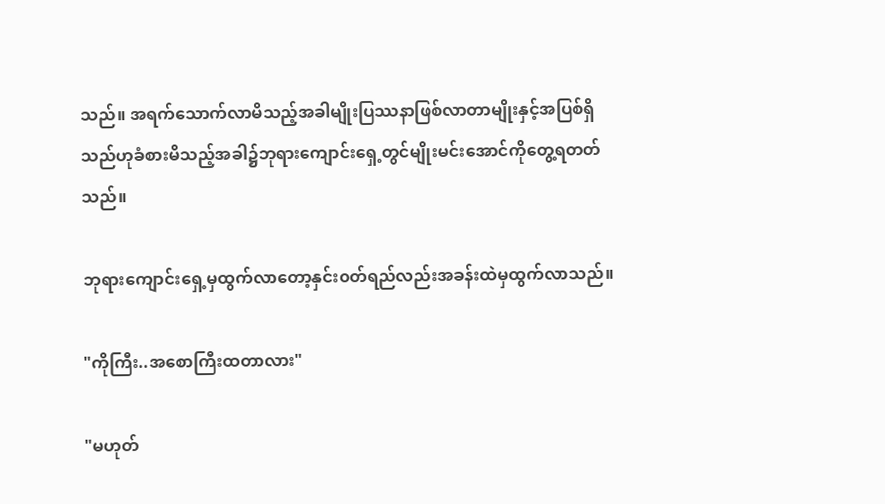သည်။ အရက်သောက်လာမိသည့်အခါမျိုးပြဿနာဖြစ်လာတာမျိုးနှင့်အပြစ်ရှိသည်ဟုခံစားမိသည့်အခါ၌ဘုရားကျောင်းရှေ့တွင်မျိုးမင်းအောင်ကိုတွေ့ရတတ်သည်။

ဘုရားကျောင်းရှေ့မှထွက်လာတော့နှင်း၀တ်ရည်လည်းအခန်းထဲမှထွက်လာသည်။

"ကိုကြီး..အစောကြီး‌ထတာလား"

"မဟုတ်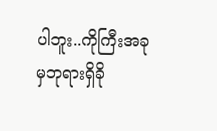ပါဘူး..ကိုကြီးအခုမှဘုရားရှိခို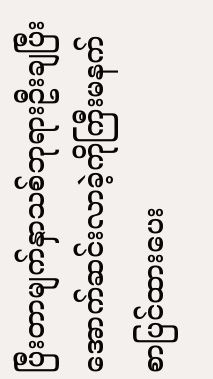ပြီးတာမျက်နှာသစ်ဘုရားဦးချပြီးအောက်ဆင်းလာခဲ့ကိုကြီးမနက်စာပြင်ထားပေး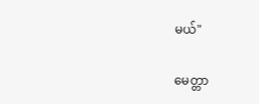မယ်"

မေတ္တာ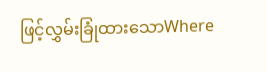ဖြင့်လွှမ်းခြုံထားသောWhere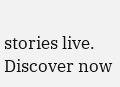stories live. Discover now